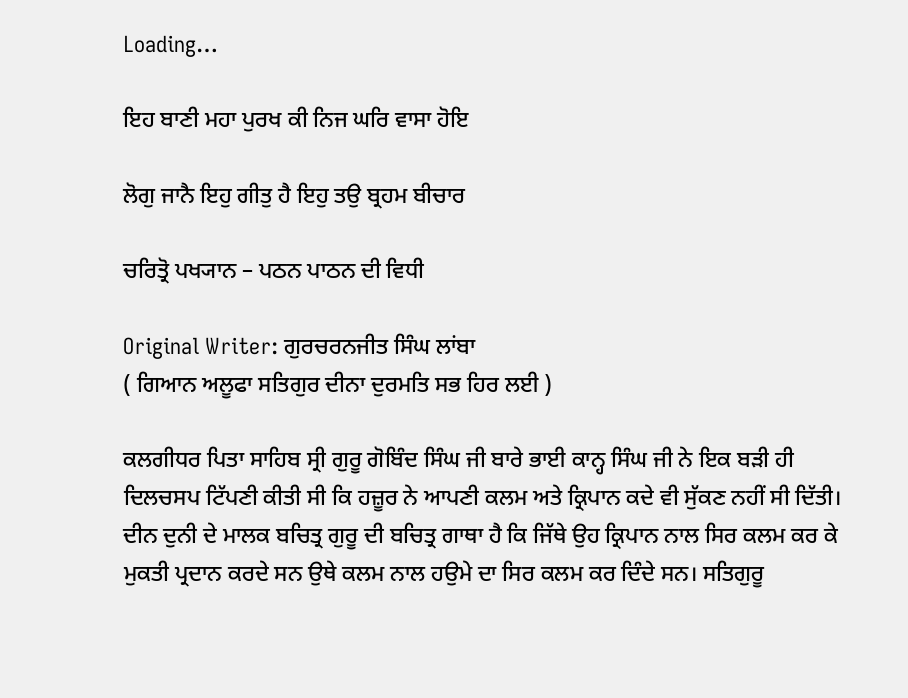Loading…

ਇਹ ਬਾਣੀ ਮਹਾ ਪੁਰਖ ਕੀ ਨਿਜ ਘਰਿ ਵਾਸਾ ਹੋਇ

ਲੋਗੁ ਜਾਨੈ ਇਹੁ ਗੀਤੁ ਹੈ ਇਹੁ ਤਉ ਬ੍ਰਹਮ ਬੀਚਾਰ

ਚਰਿਤ੍ਰੋ ਪਖ੍ਯਾਨ – ਪਠਨ ਪਾਠਨ ਦੀ ਵਿਧੀ

Original Writer: ਗੁਰਚਰਨਜੀਤ ਸਿੰਘ ਲਾਂਬਾ
( ਗਿਆਨ ਅਲੂਫਾ ਸਤਿਗੁਰ ਦੀਨਾ ਦੁਰਮਤਿ ਸਭ ਹਿਰ ਲਈ )

ਕਲਗੀਧਰ ਪਿਤਾ ਸਾਹਿਬ ਸ੍ਰੀ ਗੁਰੂ ਗੋਬਿੰਦ ਸਿੰਘ ਜੀ ਬਾਰੇ ਭਾਈ ਕਾਨ੍ਹ ਸਿੰਘ ਜੀ ਨੇ ਇਕ ਬੜੀ ਹੀ ਦਿਲਚਸਪ ਟਿੱਪਣੀ ਕੀਤੀ ਸੀ ਕਿ ਹਜ਼ੂਰ ਨੇ ਆਪਣੀ ਕਲਮ ਅਤੇ ਕ੍ਰਿਪਾਨ ਕਦੇ ਵੀ ਸੁੱਕਣ ਨਹੀਂ ਸੀ ਦਿੱਤੀ। ਦੀਨ ਦੁਨੀ ਦੇ ਮਾਲਕ ਬਚਿਤ੍ਰ ਗੁਰੂ ਦੀ ਬਚਿਤ੍ਰ ਗਾਥਾ ਹੈ ਕਿ ਜਿੱਥੇ ਉਹ ਕ੍ਰਿਪਾਨ ਨਾਲ ਸਿਰ ਕਲਮ ਕਰ ਕੇ ਮੁਕਤੀ ਪ੍ਰਦਾਨ ਕਰਦੇ ਸਨ ਉਥੇ ਕਲਮ ਨਾਲ ਹਉਮੇ ਦਾ ਸਿਰ ਕਲਮ ਕਰ ਦਿੰਦੇ ਸਨ। ਸਤਿਗੁਰੂ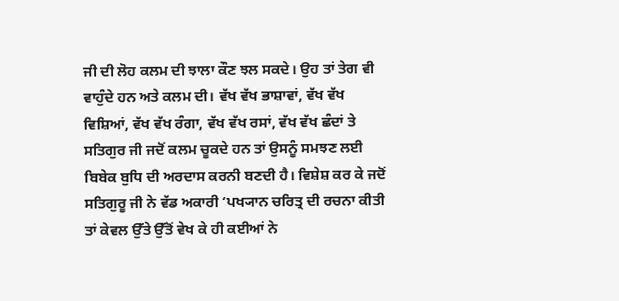ਜੀ ਦੀ ਲੋਹ ਕਲਮ ਦੀ ਝਾਲਾ ਕੌਣ ਝਲ ਸਕਦੇ। ਉਹ ਤਾਂ ਤੇਗ ਵੀ ਵਾਹੁੰਦੇ ਹਨ ਅਤੇ ਕਲਮ ਦੀ। ਵੱਖ ਵੱਖ ਭਾਸ਼ਾਵਾਂ, ਵੱਖ ਵੱਖ ਵਿਸ਼ਿਆਂ, ਵੱਖ ਵੱਖ ਰੰਗਾ, ਵੱਖ ਵੱਖ ਰਸਾਂ, ਵੱਖ ਵੱਖ ਛੰਦਾਂ ਤੇ ਸਤਿਗੁਰ ਜੀ ਜਦੋਂ ਕਲਮ ਚੂਕਦੇ ਹਨ ਤਾਂ ਉਸਨੂੰ ਸਮਝਣ ਲਈ ਬਿਬੇਕ ਬੁਧਿ ਦੀ ਅਰਦਾਸ ਕਰਨੀ ਬਣਦੀ ਹੈ। ਵਿਸ਼ੇਸ਼ ਕਰ ਕੇ ਜਦੋਂ ਸਤਿਗੁਰੂ ਜੀ ਨੇ ਵੱਡ ਅਕਾਰੀ ‘ਪਖ੍ਯਾਨ ਚਰਿਤ੍ਰ ਦੀ ਰਚਨਾ ਕੀਤੀ ਤਾਂ ਕੇਵਲ ਉੱਤੇ ਉੱਤੋਂ ਵੇਖ ਕੇ ਹੀ ਕਈਆਂ ਨੇ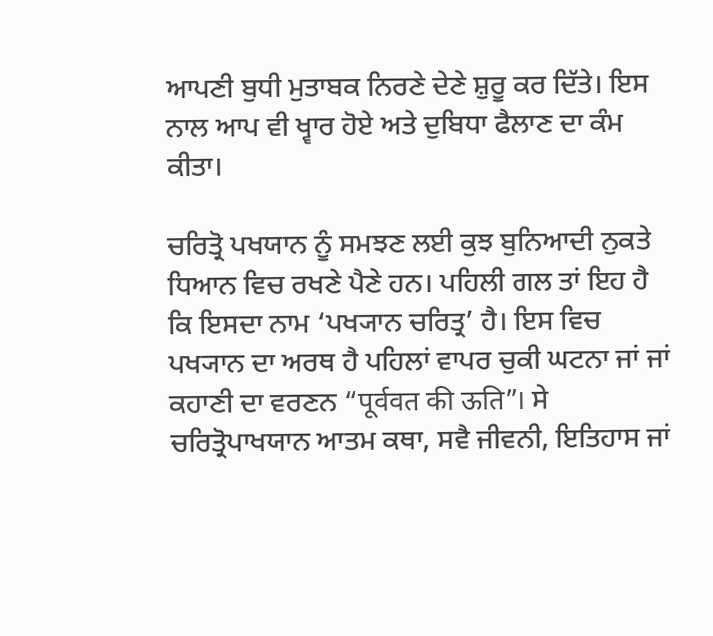ਆਪਣੀ ਬੁਧੀ ਮੁਤਾਬਕ ਨਿਰਣੇ ਦੇਣੇ ਸ਼ੁਰੂ ਕਰ ਦਿੱਤੇ। ਇਸ ਨਾਲ ਆਪ ਵੀ ਖ੍ਵਾਰ ਹੋਏ ਅਤੇ ਦੁਬਿਧਾ ਫੈਲਾਣ ਦਾ ਕੰਮ ਕੀਤਾ।

ਚਰਿਤ੍ਰੋ ਪਖਯਾਨ ਨੂੰ ਸਮਝਣ ਲਈ ਕੁਝ ਬੁਨਿਆਦੀ ਨੁਕਤੇ ਧਿਆਨ ਵਿਚ ਰਖਣੇ ਪੈਣੇ ਹਨ। ਪਹਿਲੀ ਗਲ ਤਾਂ ਇਹ ਹੈ ਕਿ ਇਸਦਾ ਨਾਮ ‘ਪਖ੍ਯਾਨ ਚਰਿਤ੍ਰ’ ਹੈ। ਇਸ ਵਿਚ ਪਖ੍ਯਾਨ ਦਾ ਅਰਥ ਹੈ ਪਹਿਲਾਂ ਵਾਪਰ ਚੁਕੀ ਘਟਨਾ ਜਾਂ ਜਾਂ ਕਹਾਣੀ ਦਾ ਵਰਣਨ “पूर्ववत की ऊति”। ਸੇ ਚਰਿਤ੍ਰੋਪਾਖਯਾਨ ਆਤਮ ਕਥਾ, ਸਵੈ ਜੀਵਨੀ, ਇਤਿਹਾਸ ਜਾਂ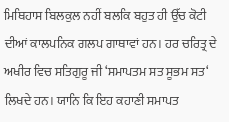ਮਿਥਿਹਾਸ ਬਿਲਕੁਲ ਨਹੀਂ ਬਲਕਿ ਬਹੁਤ ਹੀ ਉੱਚ ਕੋਟੀ ਦੀਆਂ ਕਾਲਪਨਿਕ ਗਲਪ ਗਾਥਾਵਾਂ ਹਨ। ਹਰ ਚਰਿਤ੍ਰ ਦੇ ਅਖੀਰ ਵਿਚ ਸਤਿਗੁਰੂ ਜੀ ‘ਸਮਾਪਤਮ ਸਤ ਸੂਭਮ ਸਤ‘ ਲਿਖਦੇ ਹਨ। ਯਾਨਿ ਕਿ ਇਹ ਕਹਾਣੀ ਸਮਾਪਤ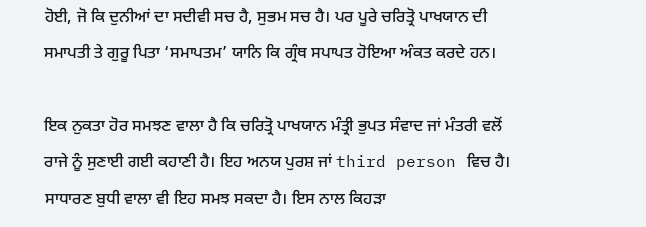ਹੋਈ, ਜੋ ਕਿ ਦੁਨੀਆਂ ਦਾ ਸਦੀਵੀ ਸਚ ਹੈ, ਸੁਭਮ ਸਚ ਹੈ। ਪਰ ਪੂਰੇ ਚਰਿਤ੍ਰੋ ਪਾਖਯਾਨ ਦੀ ਸਮਾਪਤੀ ਤੇ ਗੁਰੂ ਪਿਤਾ ‘ਸਮਾਪਤਮ’ ਯਾਨਿ ਕਿ ਗ੍ਰੰਥ ਸਪਾਪਤ ਹੋਇਆ ਅੰਕਤ ਕਰਦੇ ਹਨ।

ਇਕ ਨੁਕਤਾ ਹੋਰ ਸਮਝਣ ਵਾਲਾ ਹੈ ਕਿ ਚਰਿਤ੍ਰੋ ਪਾਖਯਾਨ ਮੰਤ੍ਰੀ ਭੁਪਤ ਸੰਵਾਦ ਜਾਂ ਮੰਤਰੀ ਵਲੋਂ ਰਾਜੇ ਨੂੰ ਸੁਣਾਈ ਗਈ ਕਹਾਣੀ ਹੈ। ਇਹ ਅਨਯ ਪੁਰਸ਼ ਜਾਂ third person ਵਿਚ ਹੈ। ਸਾਧਾਰਣ ਬੁਧੀ ਵਾਲਾ ਵੀ ਇਹ ਸਮਝ ਸਕਦਾ ਹੈ। ਇਸ ਨਾਲ ਕਿਹੜਾ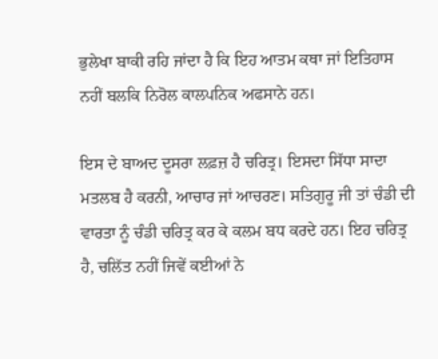ਭੁਲੇਖਾ ਬਾਕੀ ਰਹਿ ਜਾਂਦਾ ਹੈ ਕਿ ਇਹ ਆਤਮ ਕਥਾ ਜਾਂ ਇਤਿਹਾਸ ਨਹੀਂ ਬਲਕਿ ਨਿਰੋਲ ਕਾਲਪਨਿਕ ਅਫਸਾਨੇ ਹਨ।

ਇਸ ਦੇ ਬਾਅਦ ਦੂਸਰਾ ਲਫ਼ਜ਼ ਹੈ ਚਰਿਤ੍ਰ। ਇਸਦਾ ਸਿੱਧਾ ਸਾਦਾ ਮਤਲਬ ਹੈ ਕਰਨੀ, ਆਚਾਰ ਜਾਂ ਆਚਰਣ। ਸਤਿਗੁਰੂ ਜੀ ਤਾਂ ਚੰਡੀ ਦੀ ਵਾਰਤਾ ਨੂੰ ਚੰਡੀ ਚਰਿਤ੍ਰ ਕਰ ਕੇ ਕਲਮ ਬਧ ਕਰਦੇ ਹਨ। ਇਹ ਚਰਿਤ੍ਰ ਹੈ, ਚਲਿੱਤ ਨਹੀਂ ਜਿਵੇਂ ਕਈਆਂ ਨੇ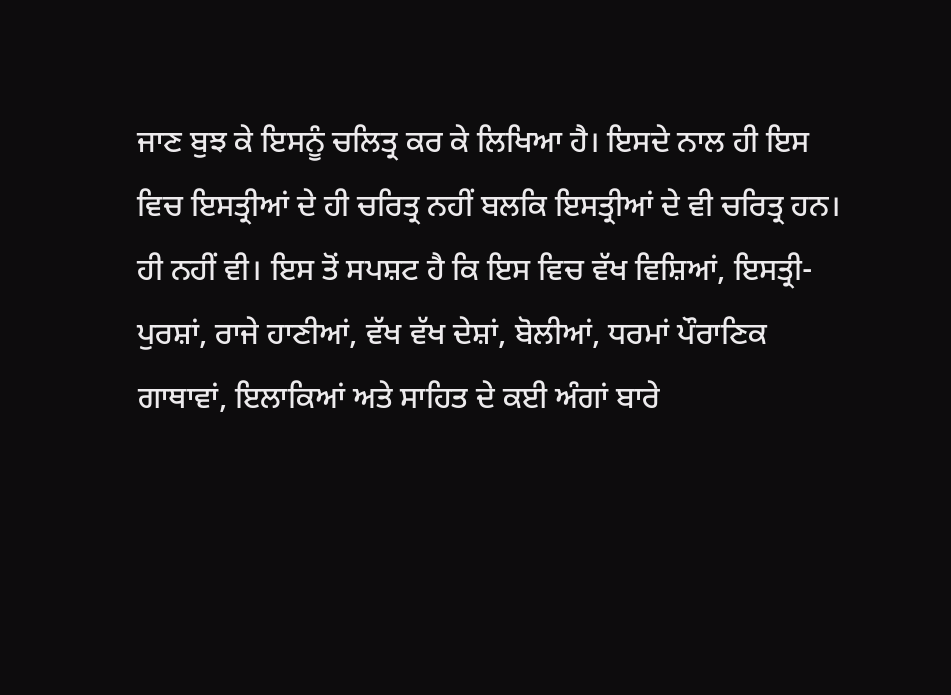ਜਾਣ ਬੁਝ ਕੇ ਇਸਨੂੰ ਚਲਿਤ੍ਰ ਕਰ ਕੇ ਲਿਖਿਆ ਹੈ। ਇਸਦੇ ਨਾਲ ਹੀ ਇਸ ਵਿਚ ਇਸਤ੍ਰੀਆਂ ਦੇ ਹੀ ਚਰਿਤ੍ਰ ਨਹੀਂ ਬਲਕਿ ਇਸਤ੍ਰੀਆਂ ਦੇ ਵੀ ਚਰਿਤ੍ਰ ਹਨ। ਹੀ ਨਹੀਂ ਵੀ। ਇਸ ਤੋਂ ਸਪਸ਼ਟ ਹੈ ਕਿ ਇਸ ਵਿਚ ਵੱਖ ਵਿਸ਼ਿਆਂ, ਇਸਤ੍ਰੀ-ਪੁਰਸ਼ਾਂ, ਰਾਜੇ ਹਾਣੀਆਂ, ਵੱਖ ਵੱਖ ਦੇਸ਼ਾਂ, ਬੋਲੀਆਂ, ਧਰਮਾਂ ਪੌਰਾਣਿਕ ਗਾਥਾਵਾਂ, ਇਲਾਕਿਆਂ ਅਤੇ ਸਾਹਿਤ ਦੇ ਕਈ ਅੰਗਾਂ ਬਾਰੇ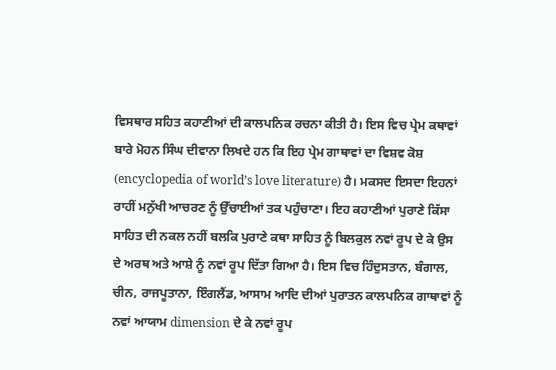ਵਿਸਥਾਰ ਸਹਿਤ ਕਹਾਣੀਆਂ ਦੀ ਕਾਲਪਨਿਕ ਰਚਨਾ ਕੀਤੀ ਹੈ। ਇਸ ਵਿਚ ਪ੍ਰੇਮ ਕਥਾਵਾਂ ਬਾਰੇ ਮੋਹਨ ਸਿੰਘ ਦੀਵਾਨਾ ਲਿਖਦੇ ਹਨ ਕਿ ਇਹ ਪ੍ਰੇਮ ਗਾਥਾਵਾਂ ਦਾ ਵਿਸ਼ਵ ਕੋਸ਼ (encyclopedia of world’s love literature) ਹੈ। ਮਕਸਦ ਇਸਦਾ ਇਹਨਾਂ ਰਾਹੀਂ ਮਨੁੱਖੀ ਆਚਰਣ ਨੂੰ ਉੱਚਾਈਆਂ ਤਕ ਪਹੁੰਚਾਣਾ। ਇਹ ਕਹਾਣੀਆਂ ਪੁਰਾਣੇ ਕਿੱਸਾ ਸਾਹਿਤ ਦੀ ਨਕਲ ਨਹੀਂ ਬਲਕਿ ਪੁਰਾਣੇ ਕਥਾ ਸਾਹਿਤ ਨੂੰ ਬਿਲਕੁਲ ਨਵਾਂ ਰੂਪ ਦੇ ਕੇ ਉਸ ਦੇ ਅਰਥ ਅਤੇ ਆਸ਼ੇ ਨੂੰ ਨਵਾਂ ਰੂਪ ਦਿੱਤਾ ਗਿਆ ਹੈ। ਇਸ ਵਿਚ ਹਿੰਦੁਸਤਾਨ, ਬੰਗਾਲ, ਚੀਨ, ਰਾਜਪੂਤਾਨਾ, ਇੰਗਲੈਂਡ, ਆਸਾਮ ਆਦਿ ਦੀਆਂ ਪੁਰਾਤਨ ਕਾਲਪਨਿਕ ਗਾਥਾਵਾਂ ਨੂੰ ਨਵਾਂ ਆਯਾਮ dimension ਦੇ ਕੇ ਨਵਾਂ ਰੂਪ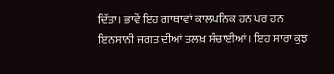ਦਿੱਤਾ। ਭਾਵੇਂ ਇਹ ਗਾਥਾਵਾਂ ਕਾਲਪਨਿਕ ਹਨ ਪਰ ਹਨ ਇਨਸਾਨੀ ਜਗਤ ਦੀਆਂ ਤਲਖ਼ ਸੰਚਾਈਆਂ। ਇਹ ਸਾਰਾ ਕੁਝ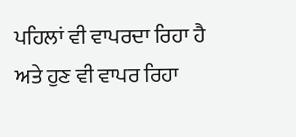ਪਹਿਲਾਂ ਵੀ ਵਾਪਰਦਾ ਰਿਹਾ ਹੈ ਅਤੇ ਹੁਣ ਵੀ ਵਾਪਰ ਰਿਹਾ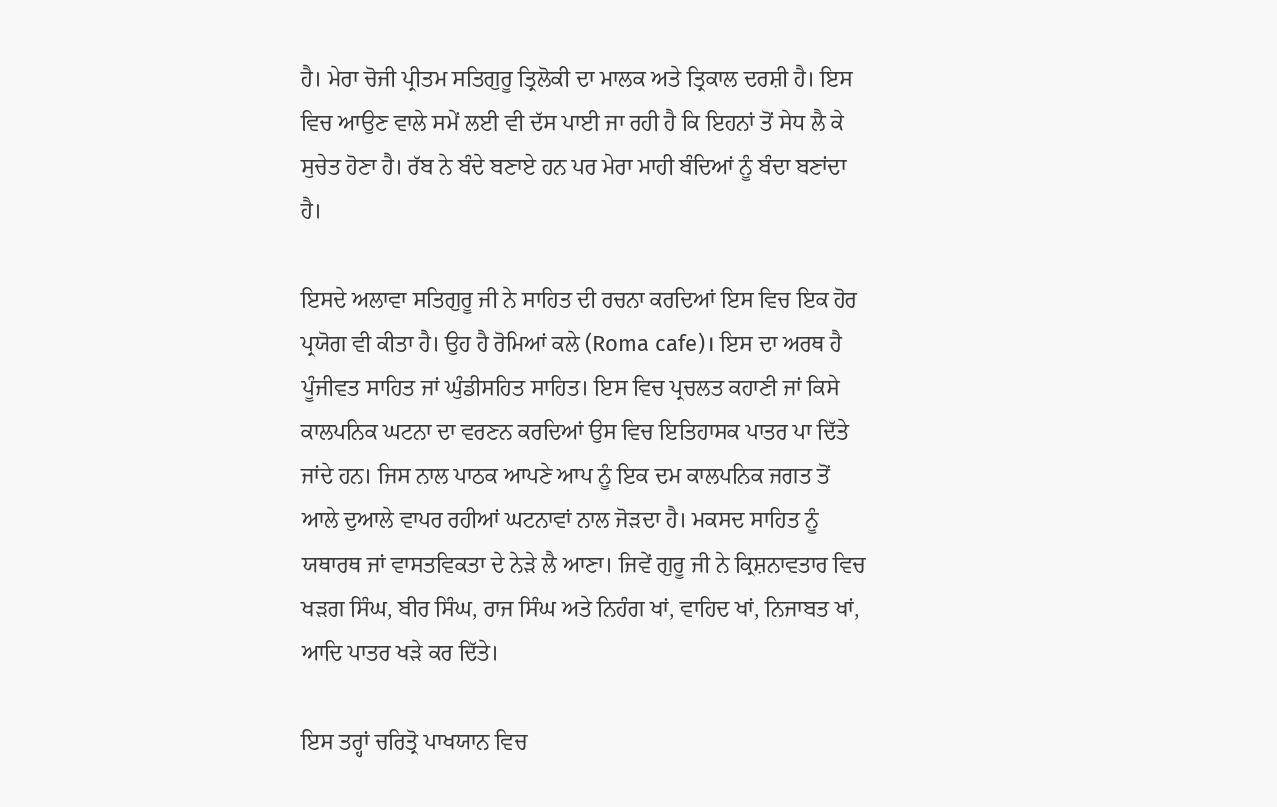ਹੈ। ਮੇਰਾ ਚੋਜੀ ਪ੍ਰੀਤਮ ਸਤਿਗੁਰੂ ਤ੍ਰਿਲੋਕੀ ਦਾ ਮਾਲਕ ਅਤੇ ਤ੍ਰਿਕਾਲ ਦਰਸ਼ੀ ਹੈ। ਇਸ ਵਿਚ ਆਉਣ ਵਾਲੇ ਸਮੇਂ ਲਈ ਵੀ ਦੱਸ ਪਾਈ ਜਾ ਰਹੀ ਹੈ ਕਿ ਇਹਨਾਂ ਤੋਂ ਸੇਧ ਲੈ ਕੇ ਸੁਚੇਤ ਹੋਣਾ ਹੈ। ਰੱਬ ਨੇ ਬੰਦੇ ਬਣਾਏ ਹਨ ਪਰ ਮੇਰਾ ਮਾਹੀ ਬੰਦਿਆਂ ਨੂੰ ਬੰਦਾ ਬਣਾਂਦਾ ਹੈ।

ਇਸਦੇ ਅਲਾਵਾ ਸਤਿਗੁਰੂ ਜੀ ਨੇ ਸਾਹਿਤ ਦੀ ਰਚਨਾ ਕਰਦਿਆਂ ਇਸ ਵਿਚ ਇਕ ਹੋਰ ਪ੍ਰਯੋਗ ਵੀ ਕੀਤਾ ਹੈ। ਉਹ ਹੈ ਰੋਮਿਆਂ ਕਲੇ (Roma cafe)। ਇਸ ਦਾ ਅਰਥ ਹੈ ਪੂੰਜੀਵਤ ਸਾਹਿਤ ਜਾਂ ਘੁੰਡੀਸਹਿਤ ਸਾਹਿਤ। ਇਸ ਵਿਚ ਪ੍ਰਚਲਤ ਕਹਾਣੀ ਜਾਂ ਕਿਸੇ ਕਾਲਪਨਿਕ ਘਟਨਾ ਦਾ ਵਰਣਨ ਕਰਦਿਆਂ ਉਸ ਵਿਚ ਇਤਿਹਾਸਕ ਪਾਤਰ ਪਾ ਦਿੱਤੇ ਜਾਂਦੇ ਹਨ। ਜਿਸ ਨਾਲ ਪਾਠਕ ਆਪਣੇ ਆਪ ਨੂੰ ਇਕ ਦਮ ਕਾਲਪਨਿਕ ਜਗਤ ਤੋਂ ਆਲੇ ਦੁਆਲੇ ਵਾਪਰ ਰਹੀਆਂ ਘਟਨਾਵਾਂ ਨਾਲ ਜੋੜਦਾ ਹੈ। ਮਕਸਦ ਸਾਹਿਤ ਨੂੰ ਯਥਾਰਥ ਜਾਂ ਵਾਸਤਵਿਕਤਾ ਦੇ ਨੇੜੇ ਲੈ ਆਣਾ। ਜਿਵੇਂ ਗੁਰੂ ਜੀ ਨੇ ਕ੍ਰਿਸ਼ਨਾਵਤਾਰ ਵਿਚ ਖੜਗ ਸਿੰਘ, ਬੀਰ ਸਿੰਘ, ਰਾਜ ਸਿੰਘ ਅਤੇ ਨਿਹੰਗ ਖਾਂ, ਵਾਹਿਦ ਖਾਂ, ਨਿਜਾਬਤ ਖਾਂ, ਆਦਿ ਪਾਤਰ ਖੜੇ ਕਰ ਦਿੱਤੇ।

ਇਸ ਤਰ੍ਹਾਂ ਚਰਿਤ੍ਰੋ ਪਾਖਯਾਨ ਵਿਚ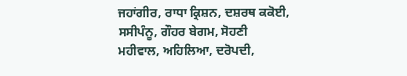ਜਹਾਂਗੀਰ, ਰਾਧਾ ਕ੍ਰਿਸ਼ਨ, ਦਸ਼ਰਥ ਕਕੋਈ, ਸਸੀਪੰਨੂ, ਗੌਹਰ ਬੇਗਮ, ਸੋਹਣੀ ਮਹੀਵਾਲ, ਅਹਿਲਿਆ, ਦਰੋਪਦੀ,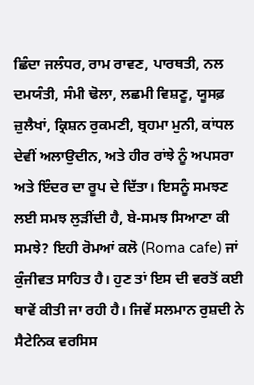ਛਿੰਦਾ ਜਲੰਧਰ, ਰਾਮ ਰਾਵਣ, ਪਾਰਥਤੀ, ਨਲ ਦਮਯੰਤੀ, ਸੰਮੀ ਢੋਲਾ, ਲਛਮੀ ਵਿਸ਼ਣੂ, ਯੂਸਫ਼ ਜ਼ੁਲੈਖਾਂ, ਕ੍ਰਿਸ਼ਨ ਰੁਕਮਣੀ, ਬ੍ਰਹਮਾ ਮੁਨੀ, ਕਾਂਧਲ ਦੇਵੀਂ ਅਲਾਉਦੀਨ, ਅਤੇ ਹੀਰ ਰਾਂਝੇ ਨੂੰ ਅਪਸਰਾ ਅਤੇ ਇੰਦਰ ਦਾ ਰੂਪ ਦੇ ਦਿੱਤਾ। ਇਸਨੂੰ ਸਮਝਣ ਲਈ ਸਮਝ ਲੁੜੀਂਦੀ ਹੈ, ਬੇ-ਸਮਝ ਸਿਆਣਾ ਕੀ ਸਮਝੇ? ਇਹੀ ਰੋਮਆਂ ਕਲੋ (Roma cafe) ਜਾਂ ਕੁੰਜੀਵਤ ਸਾਹਿਤ ਹੈ। ਹੁਣ ਤਾਂ ਇਸ ਦੀ ਵਰਤੋਂ ਕਈ ਥਾਵੇਂ ਕੀਤੀ ਜਾ ਰਹੀ ਹੈ। ਜਿਵੇਂ ਸਲਮਾਨ ਰੁਸ਼ਦੀ ਨੇ ਸੈਟੇਨਿਕ ਵਰਸਿਸ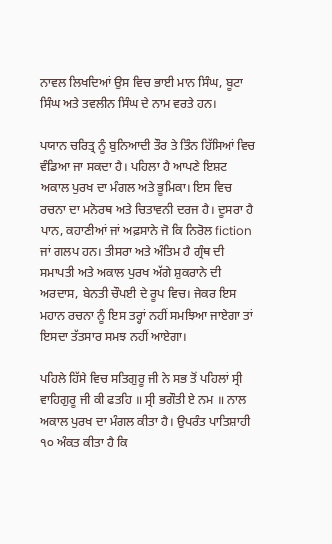ਨਾਵਲ ਲਿਖਦਿਆਂ ਉਸ ਵਿਚ ਭਾਈ ਮਾਨ ਸਿੰਘ, ਬੂਟਾ ਸਿੰਘ ਅਤੇ ਤਵਲੀਨ ਸਿੰਘ ਦੇ ਨਾਮ ਵਰਤੇ ਹਨ।

ਪਯਾਨ ਚਰਿਤ੍ਰ ਨੂੰ ਬੁਨਿਆਦੀ ਤੌਰ ਤੇ ਤਿੰਨ ਹਿੱਸਿਆਂ ਵਿਚ ਵੰਡਿਆ ਜਾ ਸਕਦਾ ਹੈ। ਪਹਿਲਾ ਹੈ ਆਪਣੇ ਇਸ਼ਟ ਅਕਾਲ ਪੁਰਖ ਦਾ ਮੰਗਲ ਅਤੇ ਭੂਮਿਕਾ। ਇਸ ਵਿਚ ਰਚਨਾ ਦਾ ਮਨੋਰਥ ਅਤੇ ਚਿਤਾਵਨੀ ਦਰਜ ਹੈ। ਦੂਸਰਾ ਹੈ ਪਾਨ, ਕਹਾਣੀਆਂ ਜਾਂ ਅਫ਼ਸਾਨੇ ਜੋ ਕਿ ਨਿਰੋਲ fiction ਜਾਂ ਗਲਪ ਹਨ। ਤੀਸਰਾ ਅਤੇ ਅੰਤਿਮ ਹੈ ਗ੍ਰੰਥ ਦੀ ਸਮਾਪਤੀ ਅਤੇ ਅਕਾਲ ਪੁਰਖ ਅੱਗੇ ਸ਼ੁਕਰਾਨੇ ਦੀ ਅਰਦਾਸ, ਬੇਨਤੀ ਚੌਪਈ ਦੇ ਰੂਪ ਵਿਚ। ਜੇਕਰ ਇਸ ਮਹਾਨ ਰਚਨਾ ਨੂੰ ਇਸ ਤਰ੍ਹਾਂ ਨਹੀਂ ਸਮਝਿਆ ਜਾਏਗਾ ਤਾਂ ਇਸਦਾ ਤੱਤਸਾਰ ਸਮਝ ਨਹੀਂ ਆਏਗਾ।

ਪਹਿਲੇ ਹਿੱਸੇ ਵਿਚ ਸਤਿਗੁਰੂ ਜੀ ਨੇ ਸਭ ਤੋਂ ਪਹਿਲਾਂ ਸ੍ਰੀ ਵਾਹਿਗੁਰੂ ਜੀ ਕੀ ਫਤਹਿ ॥ ਸ੍ਰੀ ਭਗੌਤੀ ਏ ਨਮ ॥ ਨਾਲ ਅਕਾਲ ਪੁਰਖ ਦਾ ਮੰਗਲ ਕੀਤਾ ਹੈ। ਉਪਰੰਤ ਪਾਤਿਸ਼ਾਹੀ ੧੦ ਅੰਕਤ ਕੀਤਾ ਹੈ ਕਿ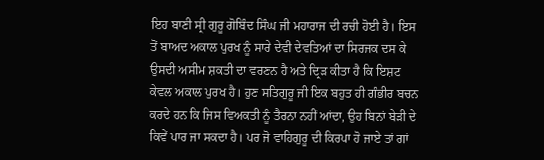ਇਹ ਬਾਣੀ ਸ੍ਰੀ ਗੁਰੂ ਗੋਬਿੰਦ ਸਿੰਘ ਜੀ ਮਹਾਰਾਜ ਦੀ ਰਚੀ ਹੋਈ ਹੈ। ਇਸ ਤੋਂ ਬਾਅਦ ਅਕਾਲ ਪੁਰਖ ਨੂੰ ਸਾਰੇ ਦੇਵੀ ਦੇਵਤਿਆਂ ਦਾ ਸਿਰਜਕ ਦਸ ਕੇ ਉਸਦੀ ਅਸੀਮ ਸ਼ਕਤੀ ਦਾ ਵਰਣਨ ਹੈ ਅਤੇ ਦ੍ਰਿੜ ਕੀਤਾ ਹੈ ਕਿ ਇਸ਼ਟ ਕੇਵਲ ਅਕਾਲ ਪੁਰਖ ਹੈ। ਹੁਣ ਸਤਿਗੁਰੂ ਜੀ ਇਕ ਬਹੁਤ ਹੀ ਗੰਭੀਰ ਬਚਨ ਕਰਦੇ ਹਨ ਕਿ ਜਿਸ ਵਿਅਕਤੀ ਨੂੰ ਤੈਰਨਾ ਨਹੀਂ ਆਂਦਾ, ਉਹ ਬਿਨਾਂ ਬੇੜੀ ਦੇ ਕਿਵੇਂ ਪਾਰ ਜਾ ਸਕਦਾ ਹੈ। ਪਰ ਜੋ ਵਾਹਿਗੁਰੂ ਦੀ ਕਿਰਪਾ ਹੋ ਜਾਏ ਤਾਂ ਗਾਂ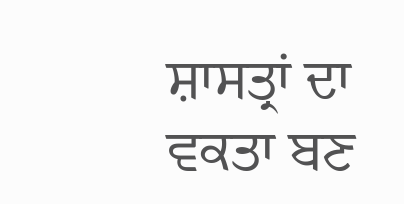ਸ਼ਾਸਤ੍ਰਾਂ ਦਾ ਵਕਤਾ ਬਣ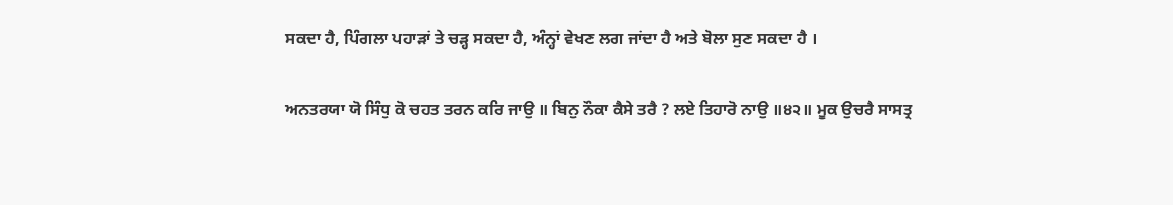ਸਕਦਾ ਹੈ, ਪਿੰਗਲਾ ਪਹਾੜਾਂ ਤੇ ਚੜ੍ਹ ਸਕਦਾ ਹੈ, ਅੰਨ੍ਹਾਂ ਵੇਖਣ ਲਗ ਜਾਂਦਾ ਹੈ ਅਤੇ ਬੋਲਾ ਸੁਣ ਸਕਦਾ ਹੈ ।

ਅਨਤਰਯਾ ਯੋ ਸਿੰਧੁ ਕੋ ਚਹਤ ਤਰਨ ਕਰਿ ਜਾਉ ॥ ਬਿਨੁ ਨੌਕਾ ਕੈਸੇ ਤਰੈ ? ਲਏ ਤਿਹਾਰੋ ਨਾਉ ॥੪੨॥ ਮੂਕ ਉਚਰੈ ਸਾਸਤ੍ਰ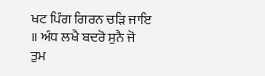ਖਟ ਪਿੰਗ ਗਿਰਨ ਚੜਿ ਜਾਇ ॥ ਅੰਧ ਲਖੈ ਬਦਰੋ ਸੁਨੈ ਜੋ ਤੁਮ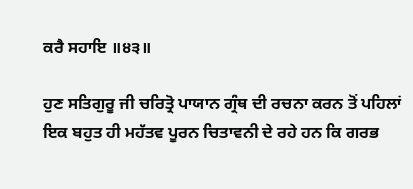ਕਰੈ ਸਹਾਇ ॥੪੩॥

ਹੁਣ ਸਤਿਗੁਰੂ ਜੀ ਚਰਿਤ੍ਰੋ ਪਾਯਾਨ ਗ੍ਰੰਥ ਦੀ ਰਚਨਾ ਕਰਨ ਤੋਂ ਪਹਿਲਾਂ ਇਕ ਬਹੁਤ ਹੀ ਮਹੱਤਵ ਪੂਰਨ ਚਿਤਾਵਨੀ ਦੇ ਰਹੇ ਹਨ ਕਿ ਗਰਭ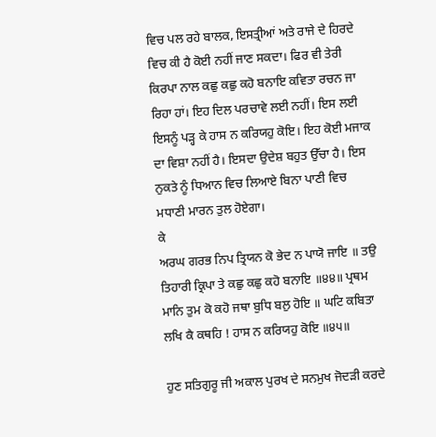ਵਿਚ ਪਲ ਰਹੇ ਬਾਲਕ, ਇਸਤ੍ਰੀਆਂ ਅਤੇ ਰਾਜੇ ਦੇ ਹਿਰਦੇ ਵਿਚ ਕੀ ਹੈ ਕੋਈ ਨਹੀਂ ਜਾਣ ਸਕਦਾ। ਫਿਰ ਵੀ ਤੇਰੀ ਕਿਰਪਾ ਨਾਲ ਕਛੁ ਕਛੁ ਕਹੋ ਬਨਾਇ ਕਵਿਤਾ ਰਚਨ ਜਾ ਰਿਹਾ ਹਾਂ। ਇਹ ਦਿਲ ਪਰਚਾਵੇ ਲਈ ਨਹੀਂ। ਇਸ ਲਈ ਇਸਨੂੰ ਪੜ੍ਹ ਕੇ ਹਾਸ ਨ ਕਰਿਯਹੁ ਕੋਇ। ਇਹ ਕੋਈ ਮਜਾਕ ਦਾ ਵਿਸ਼ਾ ਨਹੀਂ ਹੈ। ਇਸਦਾ ਉਦੇਸ਼ ਬਹੁਤ ਉੱਚਾ ਹੈ। ਇਸ ਨੁਕਤੇ ਨੂੰ ਧਿਆਨ ਵਿਚ ਲਿਆਏ ਬਿਨਾ ਪਾਣੀ ਵਿਚ ਮਧਾਣੀ ਮਾਰਨ ਤੁਲ ਹੋਏਗਾ।
ਕੇ
ਅਰਘ ਗਰਭ ਨਿਪ ਤ੍ਰਿਯਨ ਕੋ ਭੇਦ ਨ ਪਾਯੋ ਜਾਇ ॥ ਤਉ ਤਿਹਾਰੀ ਕ੍ਰਿਪਾ ਤੇ ਕਛੁ ਕਛੁ ਕਹੋ ਬਨਾਇ ॥੪੪॥ ਪ੍ਰਥਮ ਮਾਨਿ ਤੁਮ ਕੋ ਕਹੋ ਜਥਾ ਬੁਧਿ ਬਲੁ ਹੋਇ ॥ ਘਟਿ ਕਬਿਤਾ ਲਖਿ ਕੈ ਕਥਹਿ ! ਹਾਸ ਨ ਕਰਿਯਹੁ ਕੋਇ ॥੪੫॥

ਹੁਣ ਸਤਿਗੁਰੂ ਜੀ ਅਕਾਲ ਪੁਰਖ ਦੇ ਸਨਮੁਖ ਜੋਦੜੀ ਕਰਦੇ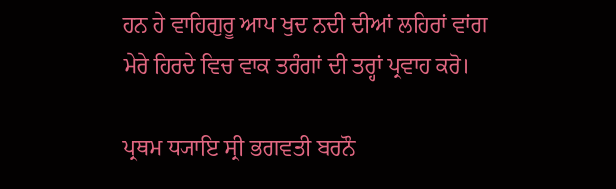ਹਨ ਹੇ ਵਾਹਿਗੁਰੂ ਆਪ ਖੁਦ ਨਦੀ ਦੀਆਂ ਲਹਿਰਾਂ ਵਾਂਗ ਮੇਰੇ ਹਿਰਦੇ ਵਿਚ ਵਾਕ ਤਰੰਗਾਂ ਦੀ ਤਰ੍ਹਾਂ ਪ੍ਰਵਾਹ ਕਰੋ।

ਪ੍ਰਥਮ ਧ੍ਯਾਇ ਸ੍ਰੀ ਭਗਵਤੀ ਬਰਨੌ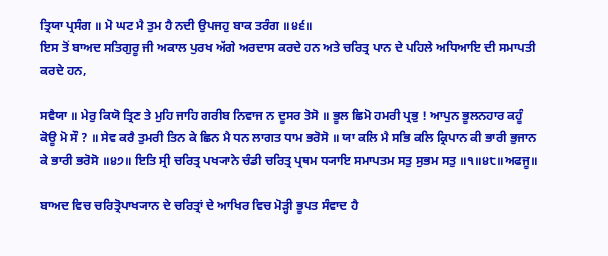ਤ੍ਰਿਯਾ ਪ੍ਰਸੰਗ ॥ ਮੋ ਘਟ ਮੈ ਤੁਮ ਹੈ ਨਦੀ ਉਪਜਹੁ ਬਾਕ ਤਰੰਗ ॥੪੬॥
ਇਸ ਤੋਂ ਬਾਅਦ ਸਤਿਗੁਰੂ ਜੀ ਅਕਾਲ ਪੁਰਖ ਅੱਗੇ ਅਰਦਾਸ ਕਰਦੇ ਹਨ ਅਤੇ ਚਰਿਤ੍ਰ ਪਾਨ ਦੇ ਪਹਿਲੇ ਅਧਿਆਇ ਦੀ ਸਮਾਪਤੀ ਕਰਦੇ ਹਨ,

ਸਵੈਯਾ ॥ ਮੇਰੁ ਕਿਯੋ ਤ੍ਰਿਣ ਤੇ ਮੁਹਿ ਜਾਹਿ ਗਰੀਬ ਨਿਵਾਜ ਨ ਦੂਸਰ ਤੋਸੋ ॥ ਭੂਲ ਛਿਮੋ ਹਮਰੀ ਪ੍ਰਭੁ ! ਆਪੁਨ ਭੂਲਨਹਾਰ ਕਹੂੰ ਕੋਊ ਮੋ ਸੌ ? ॥ ਸੇਵ ਕਰੈ ਤੁਮਰੀ ਤਿਨ ਕੇ ਛਿਨ ਮੈ ਧਨ ਲਾਗਤ ਧਾਮ ਭਰੋਸੋ ॥ ਯਾ ਕਲਿ ਮੈ ਸਭਿ ਕਲਿ ਕ੍ਰਿਪਾਨ ਕੀ ਭਾਰੀ ਭੁਜਾਨ ਕੇ ਭਾਰੀ ਭਰੋਸੋ ॥੪੭॥ ਇਤਿ ਸ੍ਰੀ ਚਰਿਤ੍ਰ ਪਖ੍ਯਾਨੇ ਚੰਡੀ ਚਰਿਤ੍ਰ ਪ੍ਰਥਮ ਧ੍ਯਾਇ ਸਮਾਪਤਮ ਸਤੁ ਸੁਭਮ ਸਤੁ ॥੧॥੪੮॥ਅਫਜੂ॥

ਬਾਅਦ ਵਿਚ ਚਰਿਤ੍ਰੋਪਾਖ੍ਯਾਨ ਦੇ ਚਰਿਤ੍ਰਾਂ ਦੇ ਆਖਿਰ ਵਿਚ ਮੋੜ੍ਹੀ ਭੂਪਤ ਸੰਵਾਦ ਹੈ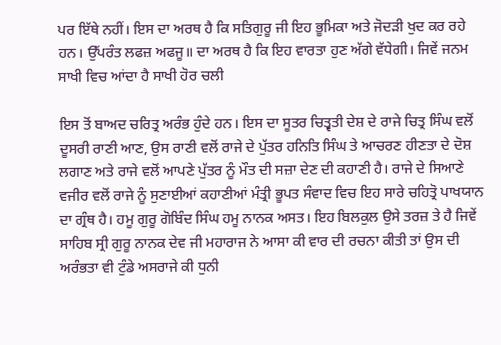ਪਰ ਇੱਥੇ ਨਹੀਂ। ਇਸ ਦਾ ਅਰਥ ਹੈ ਕਿ ਸਤਿਗੁਰੂ ਜੀ ਇਹ ਭੂਮਿਕਾ ਅਤੇ ਜੋਦੜੀ ਖੁਦ ਕਰ ਰਹੇ ਹਨ। ਉੱਪਰੰਤ ਲਫਜ਼ ਅਫਜੂ॥ ਦਾ ਅਰਥ ਹੈ ਕਿ ਇਹ ਵਾਰਤਾ ਹੁਣ ਅੱਗੇ ਵੱਧੇਗੀ। ਜਿਵੇਂ ਜਨਮ ਸਾਖੀ ਵਿਚ ਆਂਦਾ ਹੈ ਸਾਖੀ ਹੋਰ ਚਲੀ

ਇਸ ਤੋਂ ਬਾਅਦ ਚਰਿਤ੍ਰ ਅਰੰਭ ਹੁੰਦੇ ਹਨ। ਇਸ ਦਾ ਸੂਤਰ ਚਿਤ੍ਵਤੀ ਦੇਸ਼ ਦੇ ਰਾਜੇ ਚਿਤ੍ਰ ਸਿੰਘ ਵਲੋਂ ਦੂਸਰੀ ਰਾਣੀ ਆਣ, ਉਸ ਰਾਣੀ ਵਲੋਂ ਰਾਜੇ ਦੇ ਪੁੱਤਰ ਹਨਿਤਿ ਸਿੰਘ ਤੇ ਆਚਰਣ ਹੀਣਤਾ ਦੇ ਦੋਸ਼ ਲਗਾਣ ਅਤੇ ਰਾਜੇ ਵਲੋਂ ਆਪਣੇ ਪੁੱਤਰ ਨੂੰ ਮੌਤ ਦੀ ਸਜ਼ਾ ਦੇਣ ਦੀ ਕਹਾਣੀ ਹੈ। ਰਾਜੇ ਦੇ ਸਿਆਣੇ ਵਜੀਰ ਵਲੋਂ ਰਾਜੇ ਨੂੰ ਸੁਣਾਈਆਂ ਕਹਾਣੀਆਂ ਮੰਤ੍ਰੀ ਭੂਪਤ ਸੰਵਾਦ ਵਿਚ ਇਹ ਸਾਰੇ ਚਹਿਤ੍ਰੋ ਪਾਖਯਾਨ ਦਾ ਗ੍ਰੰਥ ਹੈ। ਹਮੂ ਗੁਰੂ ਗੋਬਿੰਦ ਸਿੰਘ ਹਮੂ ਨਾਨਕ ਅਸਤ। ਇਹ ਬਿਲਕੁਲ ਉਸੇ ਤਰਜ਼ ਤੇ ਹੈ ਜਿਵੇਂ ਸਾਹਿਬ ਸ੍ਰੀ ਗੁਰੂ ਨਾਨਕ ਦੇਵ ਜੀ ਮਹਾਰਾਜ ਨੇ ਆਸਾ ਕੀ ਵਾਰ ਦੀ ਰਚਨਾ ਕੀਤੀ ਤਾਂ ਉਸ ਦੀ ਅਰੰਭਤਾ ਵੀ ਟੁੰਡੇ ਅਸਰਾਜੇ ਕੀ ਧੁਨੀ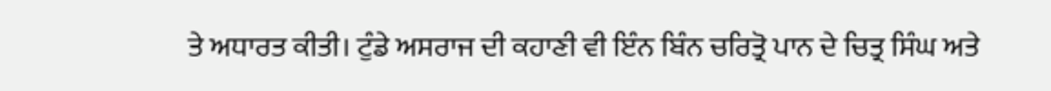ਤੇ ਅਧਾਰਤ ਕੀਤੀ। ਟੁੰਡੇ ਅਸਰਾਜ ਦੀ ਕਹਾਣੀ ਵੀ ਇੰਨ ਬਿੰਨ ਚਰਿਤ੍ਰੋ ਪਾਨ ਦੇ ਚਿਤ੍ਰ ਸਿੰਘ ਅਤੇ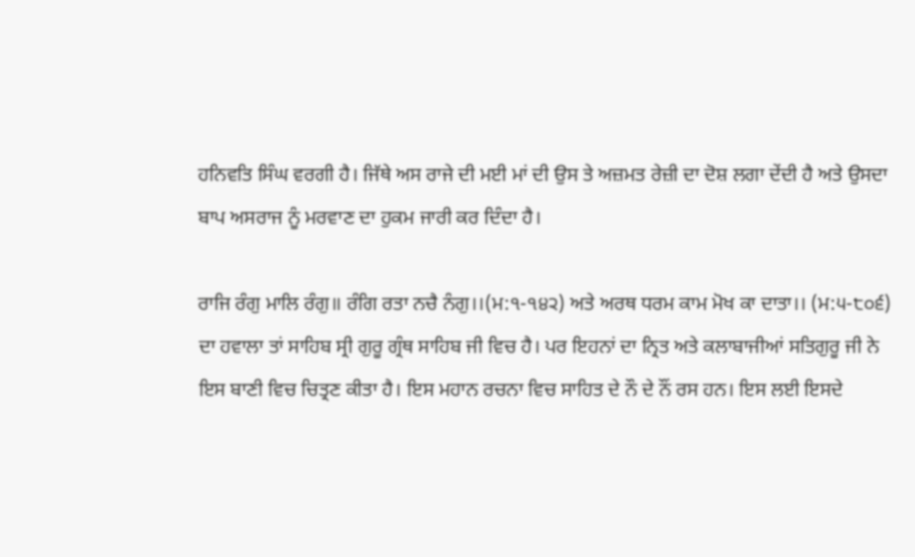ਹਨਿਵਤਿ ਸਿੰਘ ਵਰਗੀ ਹੈ। ਜਿੱਥੇ ਅਸ ਰਾਜੇ ਦੀ ਮਈ ਮਾਂ ਦੀ ਉਸ ਤੇ ਅਜ਼ਮਤ ਰੇਜ਼ੀ ਦਾ ਦੋਸ਼ ਲਗਾ ਦੇਂਦੀ ਹੈ ਅਤੇ ਉਸਦਾ ਬਾਪ ਅਸਰਾਜ ਨੂੰ ਮਰਵਾਣ ਦਾ ਹੁਕਮ ਜਾਰੀ ਕਰ ਦਿੰਦਾ ਹੈ।

ਰਾਜਿ ਰੰਗੁ ਮਾਲਿ ਰੰਗੁ॥ ਰੰਗਿ ਰਤਾ ਨਚੈ ਨੰਗੁ।।(ਮ:੧-੧੪੨) ਅਤੇ ਅਰਥ ਧਰਮ ਕਾਮ ਮੋਖ ਕਾ ਦਾਤਾ।। (ਮ:੫-੮੦੬) ਦਾ ਹਵਾਲਾ ਤਾਂ ਸਾਹਿਬ ਸ੍ਰੀ ਗੁਰੂ ਗ੍ਰੰਥ ਸਾਹਿਬ ਜੀ ਵਿਚ ਹੈ। ਪਰ ਇਹਨਾਂ ਦਾ ਨ੍ਰਿਤ ਅਤੇ ਕਲਾਬਾਜੀਆਂ ਸਤਿਗੁਰੂ ਜੀ ਨੇ ਇਸ ਬਾਣੀ ਵਿਚ ਚਿਤ੍ਰਣ ਕੀਤਾ ਹੈ। ਇਸ ਮਹਾਨ ਰਚਨਾ ਵਿਚ ਸਾਹਿਤ ਦੇ ਨੌ ਦੇ ਨੌਂ ਰਸ ਹਨ। ਇਸ ਲਈ ਇਸਦੇ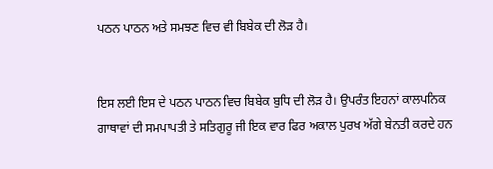ਪਠਨ ਪਾਠਨ ਅਤੇ ਸਮਝਣ ਵਿਚ ਵੀ ਬਿਬੇਕ ਦੀ ਲੋੜ ਹੈ।


ਇਸ ਲਈ ਇਸ ਦੇ ਪਠਨ ਪਾਠਨ ਵਿਚ ਬਿਬੇਕ ਬੁਧਿ ਦੀ ਲੋੜ ਹੈ। ਉਪਰੰਤ ਇਹਨਾਂ ਕਾਲਪਨਿਕ ਗਾਥਾਵਾਂ ਦੀ ਸਮਪਾਪਤੀ ਤੇ ਸਤਿਗੁਰੂ ਜੀ ਇਕ ਵਾਰ ਫਿਰ ਅਕਾਲ ਪੁਰਖ ਅੱਗੇ ਬੇਨਤੀ ਕਰਦੇ ਹਨ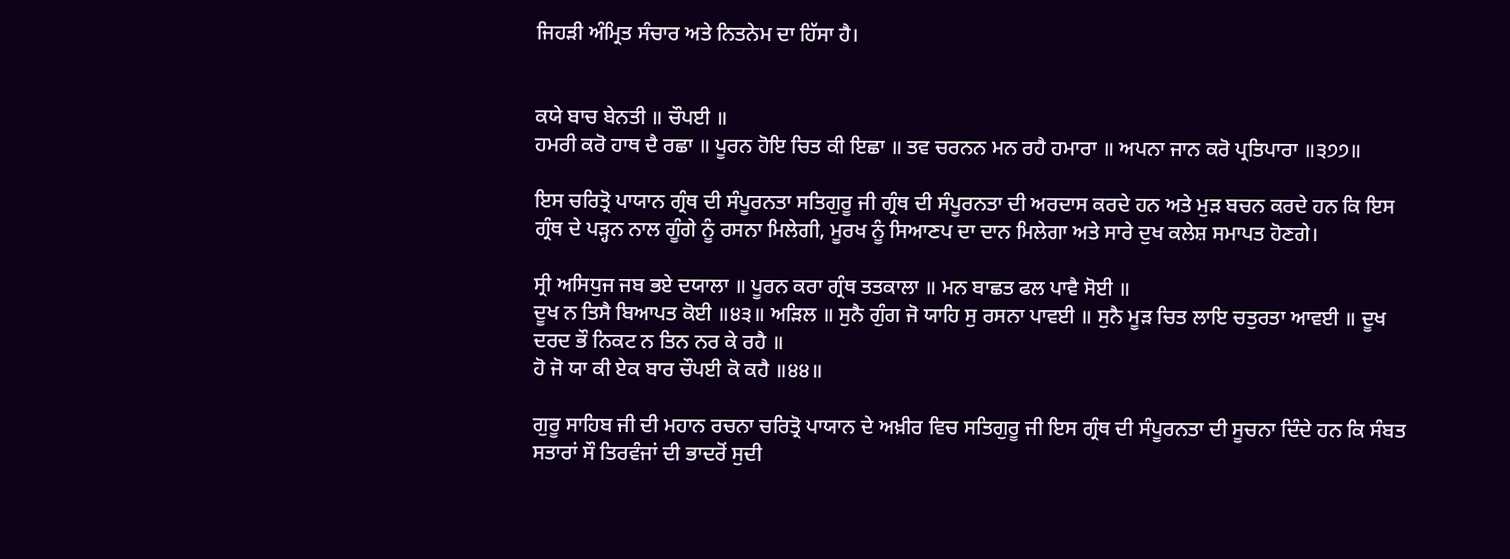ਜਿਹੜੀ ਅੰਮ੍ਰਿਤ ਸੰਚਾਰ ਅਤੇ ਨਿਤਨੇਮ ਦਾ ਹਿੱਸਾ ਹੈ।


ਕਯੇ ਬਾਚ ਬੇਨਤੀ ॥ ਚੌਪਈ ॥
ਹਮਰੀ ਕਰੋ ਹਾਥ ਦੈ ਰਛਾ ॥ ਪੂਰਨ ਹੋਇ ਚਿਤ ਕੀ ਇਛਾ ॥ ਤਵ ਚਰਨਨ ਮਨ ਰਹੈ ਹਮਾਰਾ ॥ ਅਪਨਾ ਜਾਨ ਕਰੋ ਪ੍ਰਤਿਪਾਰਾ ॥੩੭੭॥

ਇਸ ਚਰਿਤ੍ਰੋ ਪਾਯਾਨ ਗ੍ਰੰਥ ਦੀ ਸੰਪੂਰਨਤਾ ਸਤਿਗੁਰੂ ਜੀ ਗ੍ਰੰਥ ਦੀ ਸੰਪੂਰਨਤਾ ਦੀ ਅਰਦਾਸ ਕਰਦੇ ਹਨ ਅਤੇ ਮੁੜ ਬਚਨ ਕਰਦੇ ਹਨ ਕਿ ਇਸ ਗ੍ਰੰਥ ਦੇ ਪੜ੍ਹਨ ਨਾਲ ਗੂੰਗੇ ਨੂੰ ਰਸਨਾ ਮਿਲੇਗੀ, ਮੂਰਖ ਨੂੰ ਸਿਆਣਪ ਦਾ ਦਾਨ ਮਿਲੇਗਾ ਅਤੇ ਸਾਰੇ ਦੁਖ ਕਲੇਸ਼ ਸਮਾਪਤ ਹੋਣਗੇ।

ਸ੍ਰੀ ਅਸਿਧੁਜ ਜਬ ਭਏ ਦਯਾਲਾ ॥ ਪੂਰਨ ਕਰਾ ਗ੍ਰੰਥ ਤਤਕਾਲਾ ॥ ਮਨ ਬਾਛਤ ਫਲ ਪਾਵੈ ਸੋਈ ॥
ਦੂਖ ਨ ਤਿਸੈ ਬਿਆਪਤ ਕੋਈ ॥੪੩॥ ਅੜਿਲ ॥ ਸੁਨੈ ਗੁੰਗ ਜੋ ਯਾਹਿ ਸੁ ਰਸਨਾ ਪਾਵਈ ॥ ਸੁਨੈ ਮੂੜ ਚਿਤ ਲਾਇ ਚਤੁਰਤਾ ਆਵਈ ॥ ਦੂਖ ਦਰਦ ਭੌ ਨਿਕਟ ਨ ਤਿਨ ਨਰ ਕੇ ਰਹੈ ॥
ਹੋ ਜੋ ਯਾ ਕੀ ਏਕ ਬਾਰ ਚੌਪਈ ਕੋ ਕਹੈ ॥੪੪॥

ਗੁਰੂ ਸਾਹਿਬ ਜੀ ਦੀ ਮਹਾਨ ਰਚਨਾ ਚਰਿਤ੍ਰੋ ਪਾਯਾਨ ਦੇ ਅਖ਼ੀਰ ਵਿਚ ਸਤਿਗੁਰੂ ਜੀ ਇਸ ਗ੍ਰੰਥ ਦੀ ਸੰਪੂਰਨਤਾ ਦੀ ਸੂਚਨਾ ਦਿੰਦੇ ਹਨ ਕਿ ਸੰਬਤ ਸਤਾਰਾਂ ਸੌ ਤਿਰਵੰਜਾਂ ਦੀ ਭਾਦਰੋਂ ਸੁਦੀ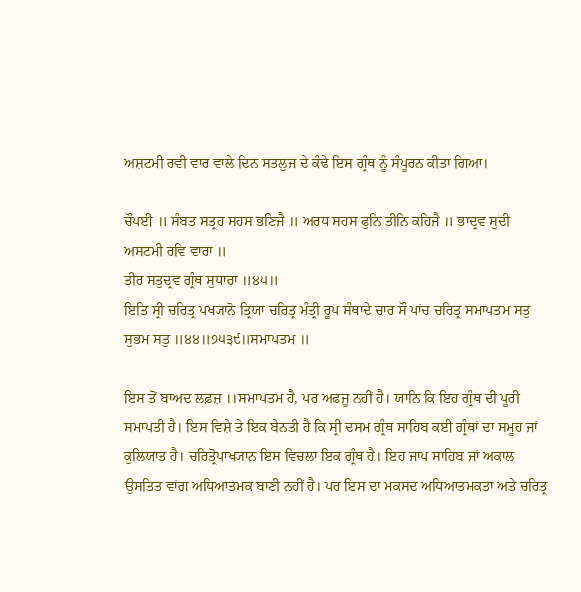ਅਸ਼ਟਮੀ ਰਵੀ ਵਾਰ ਵਾਲੇ ਦਿਨ ਸਤਲੁਜ ਦੇ ਕੰਢੇ ਇਸ ਗ੍ਰੰਥ ਨੂੰ ਸੰਪੂਰਨ ਕੀਤਾ ਗਿਆ।

ਚੌਪਈ ॥ ਸੰਬਤ ਸਤ੍ਰਹ ਸਹਸ ਭਣਿਜੈ ॥ ਅਰਧ ਸਹਸ ਫੁਨਿ ਤੀਨਿ ਕਹਿਜੈ ॥ ਭਾਦ੍ਰਵ ਸੁਦੀ ਅਸਟਮੀ ਰਵਿ ਵਾਰਾ ॥
ਤੀਰ ਸਤੁਦ੍ਰਵ ਗ੍ਰੰਥ ਸੁਧਾਰਾ ॥੪੫॥
ਇਤਿ ਸ੍ਰੀ ਚਰਿਤ੍ਰ ਪਖ੍ਯਾਨੋ ਤ੍ਰਿਯਾ ਚਰਿਤ੍ਰ ਮੰਤ੍ਰੀ ਰੂਪ ਸੰਥਾਦੇ ਚਾਰ ਸੌ ਪਾਂਚ ਚਰਿਤ੍ਰ ਸਮਾਪਤਮ ਸਤੁ ਸੁਭਮ ਸਤੁ ॥੪੪॥੭੫੩੯॥ਸਮਾਪਤਮ ॥

ਇਸ ਤੋਂ ਬਾਅਦ ਲਫ਼ਜ਼ ।।ਸਮਾਪਤਮ ਹੈ, ਪਰ ਅਫਜੂ ਨਹੀਂ ਹੈ। ਯਾਨਿ ਕਿ ਇਹ ਗ੍ਰੰਥ ਦੀ ਪੂਰੀ ਸਮਾਪਤੀ ਹੈ। ਇਸ ਵਿਸ਼ੇ ਤੇ ਇਕ ਬੇਨਤੀ ਹੈ ਕਿ ਸ੍ਰੀ ਦਸਮ ਗ੍ਰੰਥ ਸਾਹਿਬ ਕਈ ਗ੍ਰੰਥਾਂ ਦਾ ਸਮੂਹ ਜਾਂ ਕੁਲਿਯਾਤ ਹੈ। ਚਰਿਤ੍ਰੋਪਾਖ੍ਯਾਨ ਇਸ ਵਿਚਲਾ ਇਕ ਗ੍ਰੰਥ ਹੈ। ਇਹ ਜਾਪ ਸਾਹਿਬ ਜਾਂ ਅਕਾਲ ਉਸਤਿਤ ਵਾਂਗ ਅਧਿਆਤਮਕ ਬਾਣੀ ਨਹੀਂ ਹੈ। ਪਰ ਇਸ ਦਾ ਮਕਸਦ ਅਧਿਆਤਮਕਤਾ ਅਤੇ ਚਰਿਤ੍ਰ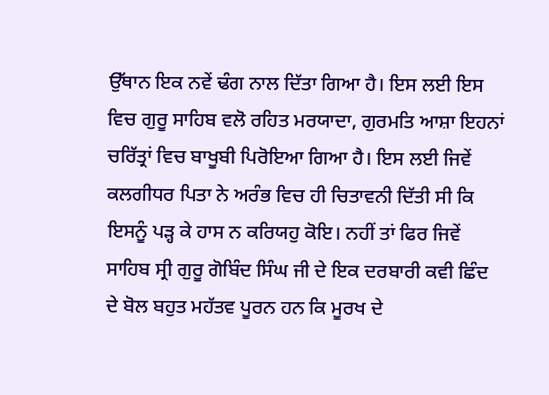ਉੱਥਾਨ ਇਕ ਨਵੇਂ ਢੰਗ ਨਾਲ ਦਿੱਤਾ ਗਿਆ ਹੈ। ਇਸ ਲਈ ਇਸ ਵਿਚ ਗੁਰੂ ਸਾਹਿਬ ਵਲੋ ਰਹਿਤ ਮਰਯਾਦਾ, ਗੁਰਮਤਿ ਆਸ਼ਾ ਇਹਨਾਂ ਚਰਿੱਤ੍ਰਾਂ ਵਿਚ ਬਾਖੂਬੀ ਪਿਰੋਇਆ ਗਿਆ ਹੈ। ਇਸ ਲਈ ਜਿਵੇਂ ਕਲਗੀਧਰ ਪਿਤਾ ਨੇ ਅਰੰਭ ਵਿਚ ਹੀ ਚਿਤਾਵਨੀ ਦਿੱਤੀ ਸੀ ਕਿ ਇਸਨੂੰ ਪੜ੍ਹ ਕੇ ਹਾਸ ਨ ਕਰਿਯਹੁ ਕੋਇ। ਨਹੀਂ ਤਾਂ ਫਿਰ ਜਿਵੇਂ ਸਾਹਿਬ ਸ੍ਰੀ ਗੁਰੂ ਗੋਬਿੰਦ ਸਿੰਘ ਜੀ ਦੇ ਇਕ ਦਰਬਾਰੀ ਕਵੀ ਛਿੰਦ ਦੇ ਬੋਲ ਬਹੁਤ ਮਹੱਤਵ ਪੂਰਨ ਹਨ ਕਿ ਮੂਰਖ ਦੇ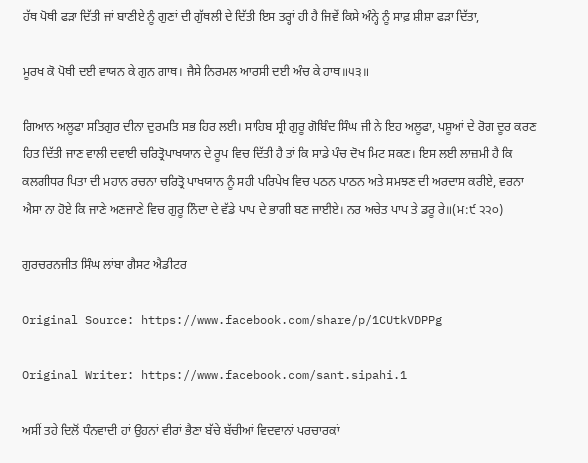ਹੱਥ ਪੋਥੀ ਫੜਾ ਦਿੱਤੀ ਜਾਂ ਬਾਣੀਏ ਨੂੰ ਗੁਣਾਂ ਦੀ ਗੁੱਥਲੀ ਦੇ ਦਿੱਤੀ ਇਸ ਤਰ੍ਹਾਂ ਹੀ ਹੈ ਜਿਵੇਂ ਕਿਸੇ ਅੰਨ੍ਹੇ ਨੂੰ ਸਾਫ਼ ਸ਼ੀਸ਼ਾ ਫੜਾ ਦਿੱਤਾ,

ਮੂਰਖ ਕੋ ਪੋਥੀ ਦਈ ਵਾਯਨ ਕੇ ਗੁਨ ਗਾਥ। ਜੈਸੇ ਨਿਰਮਲ ਆਰਸੀ ਦਈ ਅੰਚ ਕੇ ਹਾਥ॥੫੩॥

ਗਿਆਨ ਅਲੂਫਾ ਸਤਿਗੁਰ ਦੀਨਾ ਦੁਰਮਤਿ ਸਭ ਹਿਰ ਲਈ। ਸਾਹਿਬ ਸ੍ਰੀ ਗੁਰੂ ਗੋਬਿੰਦ ਸਿੰਘ ਜੀ ਨੇ ਇਹ ਅਲੂਫਾ, ਪਸ਼ੂਆਂ ਦੇ ਰੋਗ ਦੂਰ ਕਰਣ ਹਿਤ ਦਿੱਤੀ ਜਾਣ ਵਾਲੀ ਦਵਾਈ ਚਰਿਤ੍ਰੋਪਾਖਯਾਨ ਦੇ ਰੂਪ ਵਿਚ ਦਿੱਤੀ ਹੈ ਤਾਂ ਕਿ ਸਾਡੇ ਪੰਚ ਦੋਖ ਮਿਟ ਸਕਣ। ਇਸ ਲਈ ਲਾਜ਼ਮੀ ਹੈ ਕਿ ਕਲਗੀਧਰ ਪਿਤਾ ਦੀ ਮਹਾਨ ਰਚਨਾ ਚਰਿਤ੍ਰੋ ਪਾਖਯਾਨ ਨੂੰ ਸਹੀ ਪਰਿਪੇਖ ਵਿਚ ਪਠਨ ਪਾਠਨ ਅਤੇ ਸਮਝਣ ਦੀ ਅਰਦਾਸ ਕਰੀਏ, ਵਰਨਾ ਐਸਾ ਨਾ ਹੋਏ ਕਿ ਜਾਣੇ ਅਣਜਾਣੇ ਵਿਚ ਗੁਰੂ ਨਿੰਦਾ ਦੇ ਵੱਡੇ ਪਾਪ ਦੇ ਭਾਗੀ ਬਣ ਜਾਈਏ। ਨਰ ਅਚੇਤ ਪਾਪ ਤੇ ਡਰੂ ਰੇ॥(ਮ:੯ ੨੨੦)

ਗੁਰਚਰਨਜੀਤ ਸਿੰਘ ਲਾਂਬਾ ਗੈਸਟ ਐਡੀਟਰ

Original Source: https://www.facebook.com/share/p/1CUtkVDPPg

Original Writer: https://www.facebook.com/sant.sipahi.1

ਅਸੀਂ ਤਹੇ ਦਿਲੋਂ ਧੰਨਵਾਦੀ ਹਾਂ ਉਹਨਾਂ ਵੀਰਾਂ ਭੈਣਾ ਬੱਚੇ ਬੱਚੀਆਂ ਵਿਦਵਾਨਾਂ ਪਰਚਾਰਕਾਂ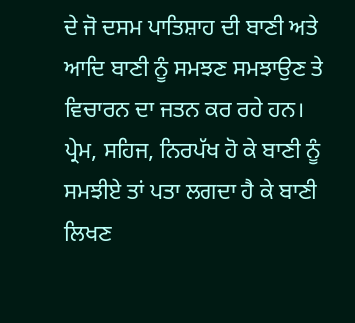ਦੇ ਜੋ ਦਸਮ ਪਾਤਿਸ਼ਾਹ ਦੀ ਬਾਣੀ ਅਤੇ ਆਦਿ ਬਾਣੀ ਨੂੰ ਸਮਝਣ ਸਮਝਾਉਣ ਤੇ ਵਿਚਾਰਨ ਦਾ ਜਤਨ ਕਰ ਰਹੇ ਹਨ। ਪ੍ਰੇਮ, ਸਹਿਜ, ਨਿਰਪੱਖ ਹੋ ਕੇ ਬਾਣੀ ਨੂੰ ਸਮਝੀਏ ਤਾਂ ਪਤਾ ਲਗਦਾ ਹੈ ਕੇ ਬਾਣੀ ਲਿਖਣ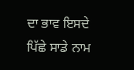ਦਾ ਭਾਵ ਇਸਦੇ ਪਿੱਛੇ ਸਾਡੇ ਨਾਮ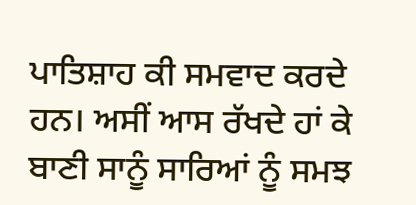ਪਾਤਿਸ਼ਾਹ ਕੀ ਸਮਵਾਦ ਕਰਦੇ ਹਨ। ਅਸੀਂ ਆਸ ਰੱਖਦੇ ਹਾਂ ਕੇ ਬਾਣੀ ਸਾਨੂੰ ਸਾਰਿਆਂ ਨੂੰ ਸਮਝ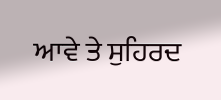ਆਵੇ ਤੇ ਸੁਹਿਰਦ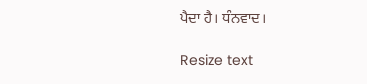ਪੈਦਾ ਹੈ। ਧੰਨਵਾਦ।

Resize text